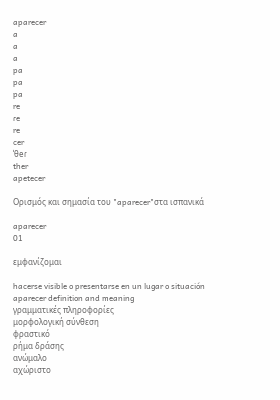aparecer
a
a
a
pa
pa
pa
re
ɾe
re
cer
ˈθeɾ
ther
apetecer

Ορισμός και σημασία του "aparecer"στα ισπανικά

aparecer
01

εμφανίζομαι

hacerse visible o presentarse en un lugar o situación
aparecer definition and meaning
γραμματικές πληροφορίες
μορφολογική σύνθεση
φραστικό
ρήμα δράσης
ανώμαλο
αχώριστο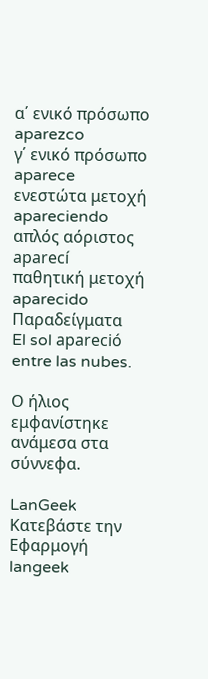α΄ ενικό πρόσωπο
aparezco
γ΄ ενικό πρόσωπο
aparece
ενεστώτα μετοχή
apareciendo
απλός αόριστος
aparecí
παθητική μετοχή
aparecido
Παραδείγματα
El sol apareció entre las nubes.

Ο ήλιος εμφανίστηκε ανάμεσα στα σύννεφα.

LanGeek
Κατεβάστε την Εφαρμογή
langeek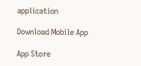application

Download Mobile App

App Store